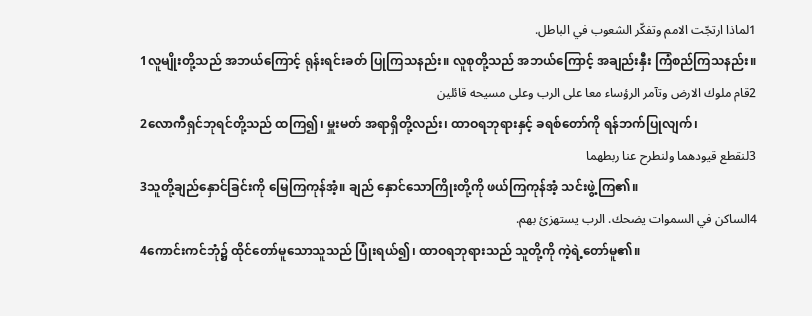1لماذا ارتجّت الامم وتفكّر الشعوب في الباطل.
1လူမျိုးတို့သည် အဘယ်ကြောင့် ရုန်းရင်းခတ် ပြုကြသနည်း။ လူစုတို့သည် အဘယ်ကြောင့် အချည်းနှီး ကြံစည်ကြသနည်း။
2قام ملوك الارض وتآمر الرؤساء معا على الرب وعلى مسيحه قائلين
2လောကီရှင်ဘုရင်တို့သည် ထကြ၍၊ မှူးမတ် အရာရှိတို့လည်း၊ ထာဝရဘုရားနှင့် ခရစ်တော်ကို ရန်ဘက်ပြုလျက်၊
3لنقطع قيودهما ولنطرح عنا ربطهما
3သူတို့ချည်နှောင်ခြင်းကို မြေကြကုန်အံ့။ ချည် နှောင်သောကြိုးတို့ကို ဖယ်ကြကုန်အံ့ သင်းဖွဲ့ကြ၏။
4الساكن في السموات يضحك. الرب يستهزئ بهم.
4ကောင်းကင်ဘုံ၌ ထိုင်တော်မူသောသူသည် ပြုံးရယ်၍၊ ထာဝရဘုရားသည် သူတို့ကို ကဲ့ရဲ့တော်မူ၏။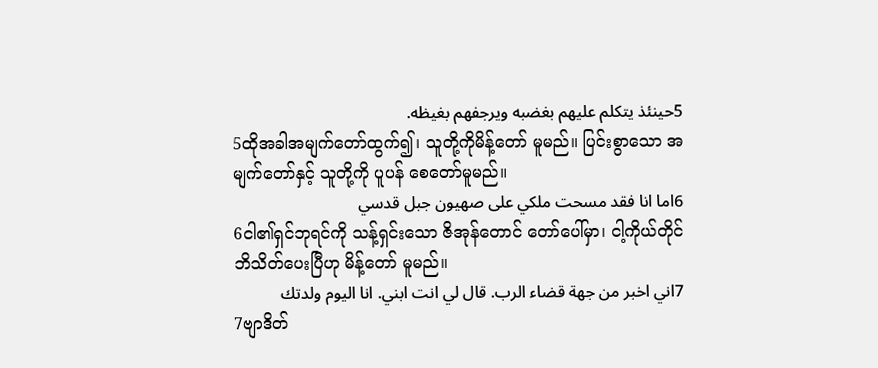5حينئذ يتكلم عليهم بغضبه ويرجفهم بغيظه.
5ထိုအခါအမျက်တော်ထွက်၍၊ သူတို့ကိုမိန့်တော် မူမည်။ ပြင်းစွာသော အမျက်တော်နှင့် သူတို့ကို ပူပန် စေတော်မူမည်။
6اما انا فقد مسحت ملكي على صهيون جبل قدسي
6ငါ၏ရှင်ဘုရင်ကို သန့်ရှင်းသော ဇိအုန်တောင် တော်ပေါ်မှာ၊ ငါ့ကိုယ်တိုင် ဘိသိတ်ပေးပြီဟု မိန့်တော် မူမည်။
7اني اخبر من جهة قضاء الرب. قال لي انت ابني. انا اليوم ولدتك
7ဗျာဒိတ်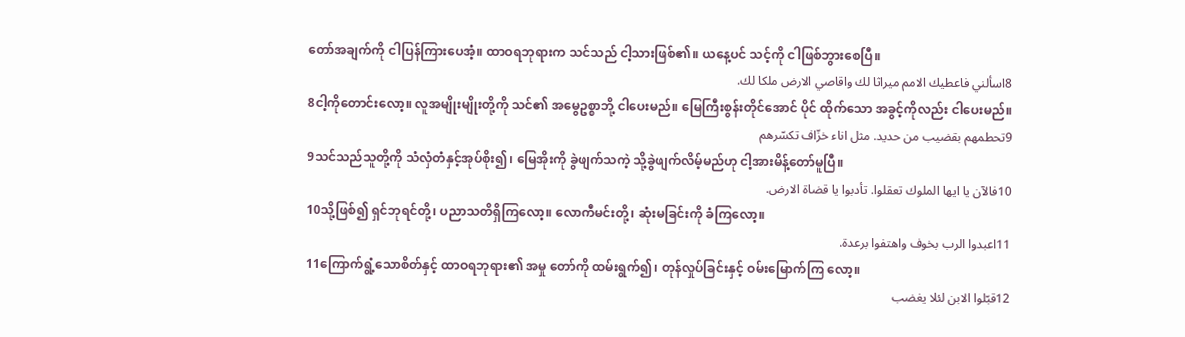တော်အချက်ကို ငါပြန်ကြားပေအံ့။ ထာဝရဘုရားက သင်သည် ငါ့သားဖြစ်၏။ ယနေ့ပင် သင့်ကို ငါဖြစ်ဘွားစေပြီ။
8اسألني فاعطيك الامم ميراثا لك واقاصي الارض ملكا لك.
8ငါ့ကိုတောင်းလော့။ လူအမျိုးမျိုးတို့ကို သင်၏ အမွေဥစ္စာဘို့ ငါပေးမည်။ မြေကြီးစွန်းတိုင်အောင် ပိုင် ထိုက်သော အခွင့်ကိုလည်း ငါပေးမည်။
9تحطمهم بقضيب من حديد. مثل اناء خزّاف تكسّرهم
9သင်သည်သူတို့ကို သံလှံတံနှင့်အုပ်စိုး၍၊ မြေအိုးကို ခွဲဖျက်သကဲ့ သို့ခွဲဖျက်လိမ့်မည်ဟု ငါ့အားမိန့်တော်မူပြီ။
10فالآن يا ايها الملوك تعقلوا. تأدبوا يا قضاة الارض.
10သို့ဖြစ်၍ ရှင်ဘုရင်တို့၊ ပညာသတိရှိကြလော့။ လောကီမင်းတို့၊ ဆုံးမခြင်းကို ခံကြလော့။
11اعبدوا الرب بخوف واهتفوا برعدة.
11ကြောက်ရွံ့သောစိတ်နှင့် ထာဝရဘုရား၏ အမှု တော်ကို ထမ်းရွက်၍၊ တုန်လှုပ်ခြင်းနှင့် ဝမ်းမြောက်ကြ လော့။
12قبّلوا الابن لئلا يغضب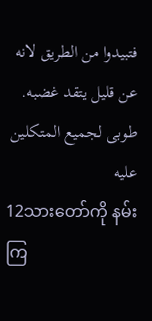فتبيدوا من الطريق لانه عن قليل يتقد غضبه. طوبى لجميع المتكلين عليه
12သားတော်ကို နမ်းကြ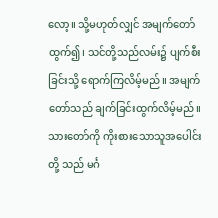လော့။ သို့မဟုတ်လျှင် အမျက်တော်ထွက်၍၊ သင်တို့သည်လမ်း၌ ပျက်စီးခြင်းသို့ ရောက်ကြလိမ့်မည်။ အမျက်တော်သည် ချက်ခြင်းထွက်လိမ့်မည်။ သားတော်ကို ကိုးစားသောသူအပေါင်းတို့ သည် မင်္ဂ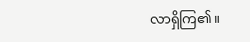လာရှိကြ၏။